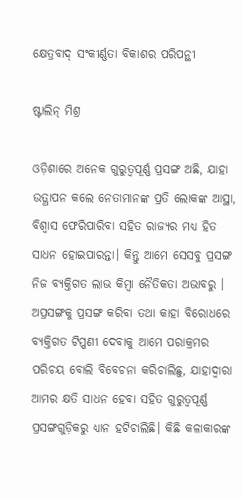କ୍ଷେତ୍ରବାଦ୍‌ ସଂକୀର୍ଣ୍ଣତା ବିକାଶର ପରିପନ୍ଥୀ

ଷ୍ଟାଲିନ୍‌ ମିଶ୍ର

ଓଡ଼ିଶାରେ ଅନେକ ଗୁରୁତ୍ୱପୂର୍ଣ୍ଣ ପ୍ରସଙ୍ଗ ଅଛି, ଯାହା ଉତ୍ଥାପନ କଲେ ନେତାମାନଙ୍କ ପ୍ରତି ଲୋକଙ୍କ ଆସ୍ଥା, ବିଶ୍ୱାସ ଫେରିପାରିବା ସହିତ ରାଜ୍ୟର ମଧ୍ୟ ହିତ ସାଧନ ହୋଇପାରନ୍ତା। କିନ୍ତୁ ଆମେ ସେସବୁ ପ୍ରସଙ୍ଗ ନିଜ ବ୍ୟକ୍ତିଗତ ଲାଭ କିମ୍ବା ନୈତିକତା ଅଭାବରୁ । ଅପ୍ରସଙ୍ଗକୁ ପ୍ରସଙ୍ଗ କରିବା ତଥା କାହା ବିରୋଧରେ ବ୍ୟକ୍ତିଗତ ଟିପ୍ପଣୀ ଦେବାକୁ ଆମେ ପରାକ୍ରମର ପରିଚୟ ବୋଲି ବିବେଚନା କରିଚାଲିଛୁ, ଯାହାଦ୍ୱାରା ଆମର କ୍ଷତି ସାଧନ ହେବା ସହିତ ଗୁରୁତ୍ୱପୂର୍ଣ୍ଣ ପ୍ରସଙ୍ଗଗୁଡ଼ିକରୁ ଧ୍ୟାନ ହଟିଚାଲିଛି। କିଛି କଳାକାରଙ୍କ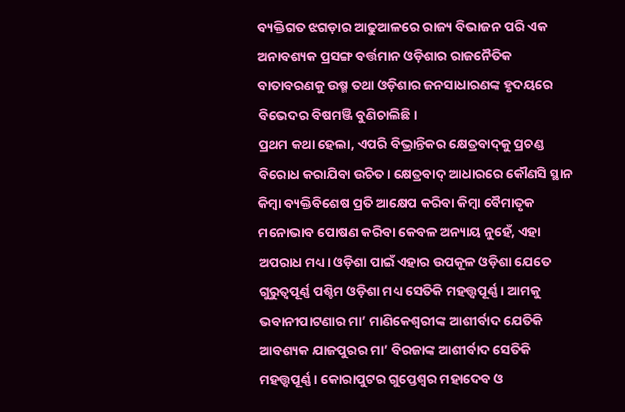ବ୍ୟକ୍ତିଗତ ଝଗଡ଼ାର ଆଢୁଆଳରେ ରାଜ୍ୟ ବିଭାଜନ ପରି ଏକ ଅନାବଶ୍ୟକ ପ୍ରସଙ୍ଗ ବର୍ତ୍ତମାନ ଓଡ଼ିଶାର ରାଜନୈତିକ ବାତାବରଣକୁ ଉଷ୍ମ ତଥା ଓଡ଼ିଶାର ଜନସାଧାରଣଙ୍କ ହୃଦୟରେ ବିଭେଦର ବିଷମଞ୍ଜି ବୁଣିଚାଲିଛି।
ପ୍ରଥମ କଥା ହେଲା, ଏପରି ବିଭ୍ରାନ୍ତିକର କ୍ଷେତ୍ରବାଦ୍‌କୁ ପ୍ରଚଣ୍ଡ ବିରୋଧ କରାଯିବା ଉଚିତ। କ୍ଷେତ୍ରବାଦ୍‌ ଆଧାରରେ କୌଣସି ସ୍ଥାନ କିମ୍ବା ବ୍ୟକ୍ତିବିଶେଷ ପ୍ରତି ଆକ୍ଷେପ କରିବା କିମ୍ବା ବୈମାତୃକ ମନୋଭାବ ପୋଷଣ କରିବା କେବଳ ଅନ୍ୟାୟ ନୁହେଁ, ଏହା ଅପରାଧ ମଧ୍ୟ। ଓଡ଼ିଶା ପାଇଁ ଏହାର ଉପକୂଳ ଓଡ଼ିଶା ଯେତେ ଗୁରୁତ୍ୱପୂର୍ଣ୍ଣ ପଶ୍ଚିମ ଓଡ଼ିଶା ମଧ୍ୟ ସେତିକି ମହତ୍ତ୍ୱପୂର୍ଣ୍ଣ। ଆମକୁ ଭବାନୀପାଟଣାର ମା’ ମାଣିକେଶ୍ୱରୀଙ୍କ ଆଶୀର୍ବାଦ ଯେତିକି ଆବଶ୍ୟକ ଯାଜପୁରର ମା’ ବିରଜାଙ୍କ ଆଶୀର୍ବାଦ ସେତିକି ମହତ୍ତ୍ୱପୂର୍ଣ୍ଣ। କୋରାପୁଟର ଗୁପ୍ତେଶ୍ୱର ମହାଦେବ ଓ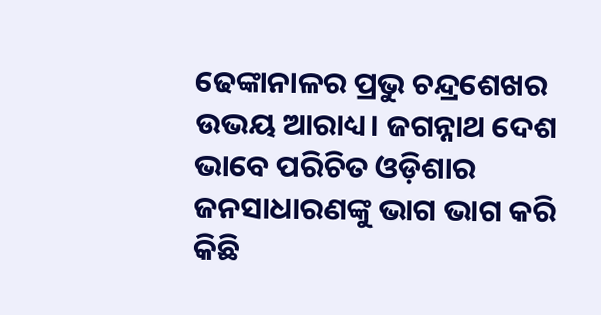ଢେଙ୍କାନାଳର ପ୍ରଭୁ ଚନ୍ଦ୍ରଶେଖର ଉଭୟ ଆରାଧ୍ୟ। ଜଗନ୍ନାଥ ଦେଶ ଭାବେ ପରିଚିତ ଓଡ଼ିଶାର ଜନସାଧାରଣଙ୍କୁ ଭାଗ ଭାଗ କରି କିଛି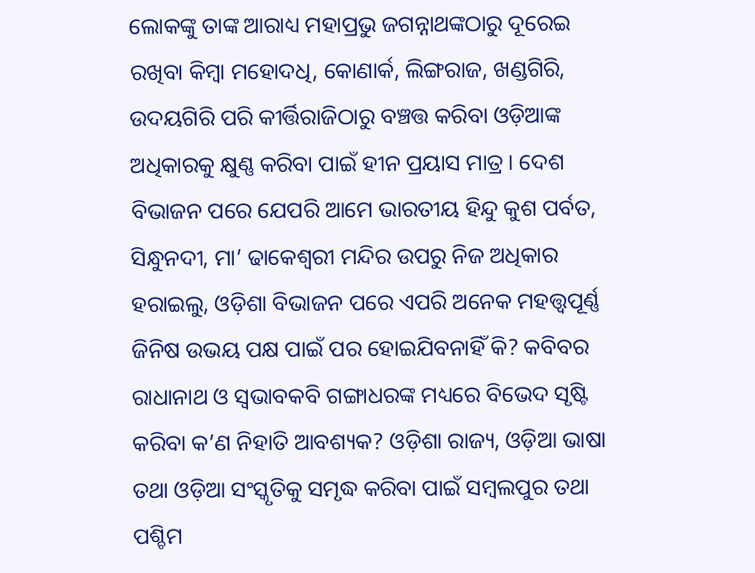ଲୋକଙ୍କୁ ତାଙ୍କ ଆରାଧ୍ୟ ମହାପ୍ରଭୁ ଜଗନ୍ନାଥଙ୍କଠାରୁ ଦୂରେଇ ରଖିବା କିମ୍ବା ମହୋଦଧି, କୋଣାର୍କ, ଲିଙ୍ଗରାଜ, ଖଣ୍ଡଗିରି, ଉଦୟଗିରି ପରି କୀର୍ତ୍ତିରାଜିଠାରୁ ବଞ୍ଚତ୍ତ କରିବା ଓଡ଼ିଆଙ୍କ ଅଧିକାରକୁ କ୍ଷୁଣ୍ଣ କରିବା ପାଇଁ ହୀନ ପ୍ରୟାସ ମାତ୍ର। ଦେଶ ବିଭାଜନ ପରେ ଯେପରି ଆମେ ଭାରତୀୟ ହିନ୍ଦୁ କୁଶ ପର୍ବତ, ସିନ୍ଧୁନଦୀ, ମା’ ଢାକେଶ୍ୱରୀ ମନ୍ଦିର ଉପରୁ ନିଜ ଅଧିକାର ହରାଇଲୁ, ଓଡ଼ିଶା ବିଭାଜନ ପରେ ଏପରି ଅନେକ ମହତ୍ତ୍ୱପୂର୍ଣ୍ଣ ଜିନିଷ ଉଭୟ ପକ୍ଷ ପାଇଁ ପର ହୋଇଯିବନାହିଁ କି? କବିବର ରାଧାନାଥ ଓ ସ୍ବଭାବକବି ଗଙ୍ଗାଧରଙ୍କ ମଧ୍ୟରେ ବିଭେଦ ସୃଷ୍ଟି କରିବା କ’ଣ ନିହାତି ଆବଶ୍ୟକ? ଓଡ଼ିଶା ରାଜ୍ୟ, ଓଡ଼ିଆ ଭାଷା ତଥା ଓଡ଼ିଆ ସଂସ୍କୃତିକୁ ସମୃଦ୍ଧ କରିବା ପାଇଁ ସମ୍ବଲପୁର ତଥା ପଶ୍ଚିମ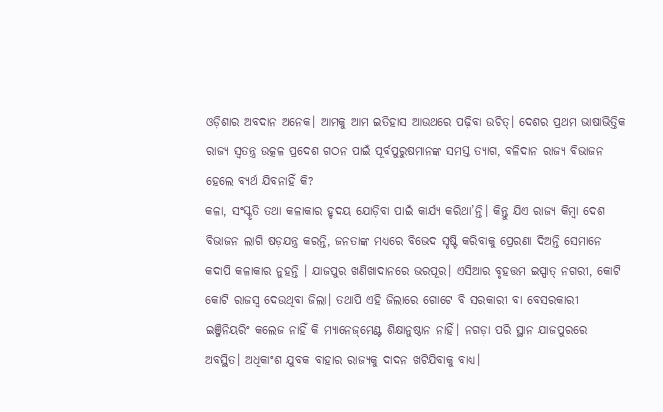ଓଡ଼ିଶାର ଅବଦାନ ଅନେକ। ଆମକୁ ଆମ ଇତିହାସ ଆଉଥରେ ପଢ଼ିବା ଉଚିତ୍‌। ଦେଶର ପ୍ରଥମ ଭାଷାଭିତ୍ତିକ ରାଜ୍ୟ ସ୍ବତନ୍ତ୍ର ଉତ୍କଳ ପ୍ରଦେଶ ଗଠନ ପାଇଁ ପୂର୍ବପୁରୁଷମାନଙ୍କ ସମସ୍ତ ତ୍ୟାଗ, ବଳିଦାନ ରାଜ୍ୟ ବିଭାଜନ ହେଲେ ବ୍ୟର୍ଥ ଯିବନାହିଁ କି?
କଳା, ସଂସ୍କୃତି ତଥା କଳାକାର ହୃଦୟ ଯୋଡ଼ିବା ପାଇଁ କାର୍ଯ୍ୟ କରିଥା’ନ୍ତି। କିନ୍ତୁ ଯିଏ ରାଜ୍ୟ କିମ୍ବା ଦେଶ ବିଭାଜନ ଲାଗି ଷଡ଼ଯନ୍ତ୍ର କରନ୍ତି, ଜନତାଙ୍କ ମଧ୍ୟରେ ବିଭେଦ ସୃଷ୍ଟି କରିବାକୁ ପ୍ରେରଣା ଦିଅନ୍ତି ସେମାନେ କଦାପି କଳାକାର ନୁହନ୍ତି । ଯାଜପୁର ଖଣିଖାଦାନରେ ଭରପୂର। ଏସିଆର ବୃହତ୍ତମ ଇସ୍ପାତ୍‌ ନଗରୀ, କୋଟି କୋଟି ରାଜସ୍ବ ଦେଉଥିବା ଜିଲା। ତଥାପି ଏହି ଜିଲାରେ ଗୋଟେ ବି ସରକାରୀ ବା ବେସରକାରୀ ଇଞ୍ଜିନିୟରିଂ କଲେଜ ନାହିଁ କି ମ୍ୟାନେଜ୍‌ମେଣ୍ଟ ଶିକ୍ଷାନୁଷ୍ଠାନ ନାହିଁ। ନଗଡ଼ା ପରି ସ୍ଥାନ ଯାଜପୁରରେ ଅବସ୍ଥିତ। ଅଧିକାଂଶ ଯୁବକ ବାହାର ରାଜ୍ୟକୁ ଦାଦନ ଖଟିଯିବାକୁ ବାଧ୍ୟ।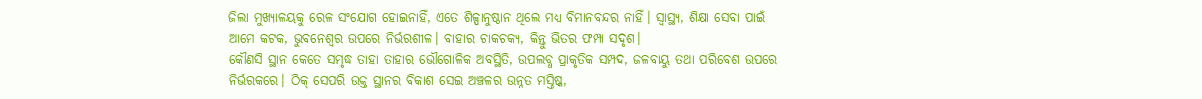ଜିଲା ମୁଖ୍ୟାଳୟକୁ ରେଳ ସଂଯୋଗ ହୋଇନାହିଁ, ଏତେ ଶିଳ୍ପାନୁଷ୍ଠାନ ଥିଲେ ମଧ୍ୟ ବିମାନବନ୍ଦର ନାହିଁ। ସ୍ବାସ୍ଥ୍ୟ, ଶିକ୍ଷା ସେବା ପାଇଁ ଆମେ କଟକ, ଭୁବନେଶ୍ୱର ଉପରେ ନିର୍ଭରଶୀଳ। ବାହାର ଚାକଚକ୍ୟ, କିନ୍ତୁ ଭିତର ଫମ୍ପା ସଦୃଶ।
କୌଣସି ସ୍ଥାନ କେତେ ସମୃଦ୍ଧ ତାହା ତାହାର ଭୌଗୋଳିକ ଅବସ୍ଥିତି, ଉପଲବ୍ଧ ପ୍ରାକୃତିକ ସମ୍ପଦ, ଜଳବାୟୁ ତଥା ପରିବେଶ ଉପରେ ନିର୍ଭରକରେ। ଠିକ୍‌ ସେପରି ଉକ୍ତ ସ୍ଥାନର ବିକାଶ ସେଇ ଅଞ୍ଚଳର ଉନ୍ନତ ମସ୍ତିଷ୍କ,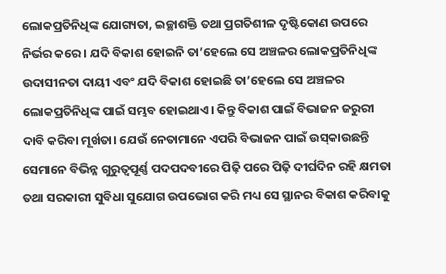ଲୋକପ୍ରତିନିଧିଙ୍କ ଯୋଗ୍ୟତା, ଇଚ୍ଛାଶକ୍ତି ତଥା ପ୍ରଗତିଶୀଳ ଦୃଷ୍ଟିକୋଣ ଉପରେ ନିର୍ଭର କରେ। ଯଦି ବିକାଶ ହୋଇନି ତା’ହେଲେ ସେ ଅଞ୍ଚଳର ଲୋକପ୍ରତିନିଧିଙ୍କ ଉଦାସୀନତା ଦାୟୀ ଏବଂ ଯଦି ବିକାଶ ହୋଇଛି ତା’ହେଲେ ସେ ଅଞ୍ଚଳର ଲୋକପ୍ରତିନିଧିଙ୍କ ପାଇଁ ସମ୍ଭବ ହୋଇଥାଏ। କିନ୍ତୁ ବିକାଶ ପାଇଁ ବିଭାଜନ ଜରୁରୀ ଦାବି କରିବା ମୂର୍ଖତା। ଯେଉଁ ନେତାମାନେ ଏପରି ବିଭାଜନ ପାଇଁ ଉସ୍‌କାଉଛନ୍ତି ସେମାନେ ବିଭିନ୍ନ ଗୁରୁତ୍ୱପୂର୍ଣ୍ଣ ପଦପଦବୀରେ ପିଢ଼ି ପରେ ପିଢ଼ି ଦୀର୍ଘଦିନ ରହି କ୍ଷମତା ତଥା ସରକାରୀ ସୁବିଧା ସୁଯୋଗ ଉପଭୋଗ କରି ମଧ୍ୟ ସେ ସ୍ଥାନର ବିକାଶ କରିବାକୁ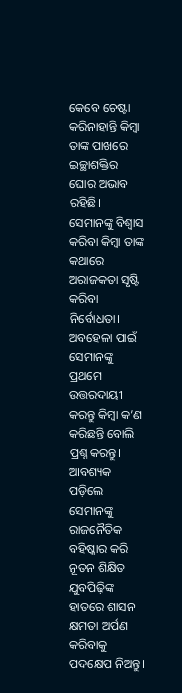କେବେ ଚେଷ୍ଟା କରିନାହାନ୍ତି କିମ୍ବା ତାଙ୍କ ପାଖରେ ଇଚ୍ଛାଶକ୍ତିର ଘୋର ଅଭାବ ରହିଛି। ସେମାନଙ୍କୁ ବିଶ୍ୱାସ କରିବା କିମ୍ବା ତାଙ୍କ କଥାରେ ଅରାଜକତା ସୃଷ୍ଟି କରିବା ନିର୍ବୋଧତା। ଅବହେଳା ପାଇଁ ସେମାନଙ୍କୁ ପ୍ରଥମେ ଉତ୍ତରଦାୟୀ କରନ୍ତୁ କିମ୍ବା କ’ଣ କରିଛନ୍ତି ବୋଲି ପ୍ରଶ୍ନ କରନ୍ତୁ। ଆବଶ୍ୟକ ପଡ଼ିଲେ ସେମାନଙ୍କୁ ରାଜନୈତିକ ବହିଷ୍କାର କରି ନୂତନ ଶିକ୍ଷିତ ଯୁବପିଢ଼ିଙ୍କ ହାତରେ ଶାସନ କ୍ଷମତା ଅର୍ପଣ କରିବାକୁ ପଦକ୍ଷେପ ନିଅନ୍ତୁ।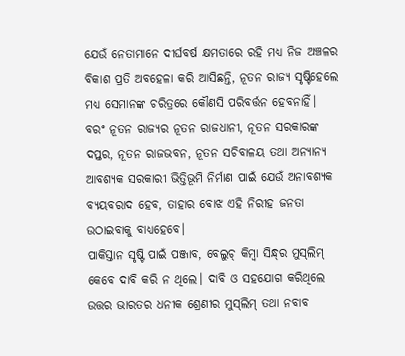ଯେଉଁ ନେତାମାନେ ଦୀର୍ଘବର୍ଷ କ୍ଷମତାରେ ରହି ମଧ୍ୟ ନିଜ ଅଞ୍ଚଳର ବିକାଶ ପ୍ରତି ଅବହେଳା କରି ଆସିଛନ୍ତି, ନୂତନ ରାଜ୍ୟ ସୃଷ୍ଟିହେଲେ ମଧ୍ୟ ସେମାନଙ୍କ ଚରିତ୍ରରେ କୌଣସି ପରିବର୍ତ୍ତନ ହେବନାହିଁ। ବରଂ ନୂତନ ରାଜ୍ୟର ନୂତନ ରାଜଧାନୀ, ନୂତନ ସରକାରଙ୍କ ଦପ୍ତର, ନୂତନ ରାଜଭବନ, ନୂତନ ସଚିବାଳୟ ତଥା ଅନ୍ୟାନ୍ୟ ଆବଶ୍ୟକ ସରକାରୀ ଭିତ୍ତିଭୂମି ନିର୍ମାଣ ପାଇଁ ଯେଉଁ ଅନାବଶ୍ୟକ ବ୍ୟୟବରାଦ ହେବ, ତାହାର ବୋଝ ଏହି ନିରୀହ ଜନତା ଉଠାଇବାକୁ ବାଧ୍ୟହେବେ।
ପାକିସ୍ତାନ ସୃଷ୍ଟି ପାଇଁ ପଞ୍ଜାବ, ବେଲୁଚ୍‌ କିମ୍ବା ସିନ୍ଧ୍‌ର ମୁସ୍‌ଲିମ୍‌ କେବେ ଦାବି କରି ନ ଥିଲେ। ଦାବି ଓ ସହଯୋଗ କରିଥିଲେ ଉତ୍ତର ଭାରତର ଧନୀକ ଶ୍ରେଣୀର ମୁସ୍‌ଲିମ୍‌ ତଥା ନବାବ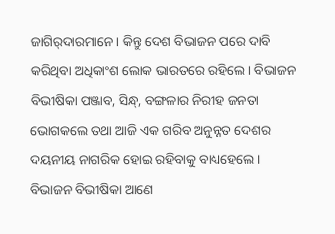ଜାଗିର୍‌ଦାରମାନେ। କିନ୍ତୁ ଦେଶ ବିଭାଜନ ପରେ ଦାବି କରିଥିବା ଅଧିକାଂଶ ଲୋକ ଭାରତରେ ରହିଲେ। ବିଭାଜନ ବିଭୀଷିକା ପଞ୍ଜାବ, ସିନ୍ଧ୍‌, ବଙ୍ଗଳାର ନିରୀହ ଜନତା ଭୋଗକଲେ ତଥା ଆଜି ଏକ ଗରିବ ଅନୁନ୍ନତ ଦେଶର ଦୟନୀୟ ନାଗରିକ ହୋଇ ରହିବାକୁ ବାଧ୍ୟହେଲେ। ବିଭାଜନ ବିଭୀଷିକା ଆଣେ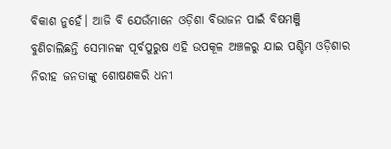ବିକାଶ ନୁହେଁ। ଆଜି ବି ଯେଉଁମାନେ ଓଡ଼ିଶା ବିଭାଜନ ପାଇଁ ବିଷମଞ୍ଜି ବୁଣିଚାଲିଛନ୍ତି ସେମାନଙ୍କ ପୂର୍ବପୁରୁଷ ଏହି ଉପକୂଳ ଅଞ୍ଚଳରୁ ଯାଇ ପଶ୍ଚିମ ଓଡ଼ିଶାର ନିରୀହ ଜନତାଙ୍କୁ ଶୋଷଣକରି ଧନୀ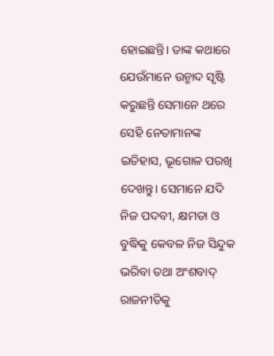ହୋଇଛନ୍ତି। ତାଙ୍କ କଥାରେ ଯେଉଁମାନେ ଉନ୍ମାଦ ସୃଷ୍ଟି କରୁଛନ୍ତି ସେମାନେ ଥରେ ସେହି ନେତାମାନଙ୍କ ଇତିହାସ, ଭୂଗୋଳ ପରଖି ଦେଖନ୍ତୁ। ସେମାନେ ଯଦି ନିଜ ପଦବୀ, କ୍ଷମତା ଓ ବୁଦ୍ଧିକୁ କେବଳ ନିଜ ସିନ୍ଦୁକ ଭରିବା ତଥା ଅଂଶବାଦ୍‌ ରାଜନୀତିକୁ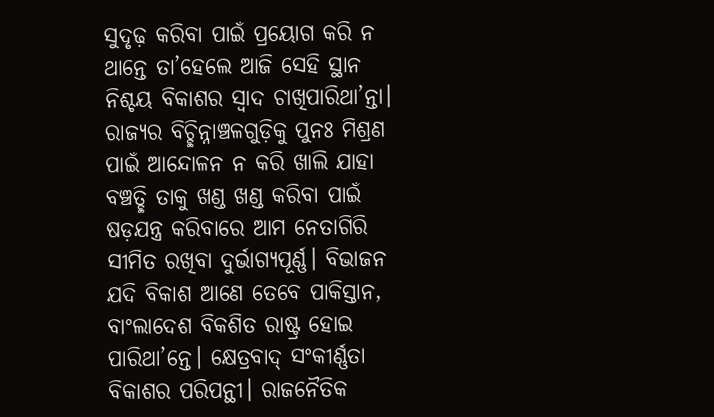ସୁଦୃଢ଼ କରିବା ପାଇଁ ପ୍ରୟୋଗ କରି ନ ଥାନ୍ତେ ତା’ହେଲେ ଆଜି ସେହି ସ୍ଥାନ ନିଶ୍ଚୟ ବିକାଶର ସ୍ବାଦ ଚାଖିପାରିଥା’ନ୍ତା। ରାଜ୍ୟର ବିଚ୍ଛିନ୍ନାଞ୍ଚଳଗୁଡ଼ିକୁ ପୁନଃ ମିଶ୍ରଣ ପାଇଁ ଆନ୍ଦୋଳନ ନ କରି ଖାଲି ଯାହା ବଞ୍ଚତ୍ଛି ତାକୁ ଖଣ୍ଡ ଖଣ୍ଡ କରିବା ପାଇଁ ଷଡ଼ଯନ୍ତ୍ର କରିବାରେ ଆମ ନେତାଗିରି ସୀମିତ ରଖିବା ଦୁର୍ଭାଗ୍ୟପୂର୍ଣ୍ଣ। ବିଭାଜନ ଯଦି ବିକାଶ ଆଣେ ତେବେ ପାକିସ୍ତାନ, ବାଂଲାଦେଶ ବିକଶିତ ରାଷ୍ଟ୍ର ହୋଇ ପାରିଥା’ନ୍ତେ। କ୍ଷେତ୍ରବାଦ୍‌ ସଂକୀର୍ଣ୍ଣତା ବିକାଶର ପରିପନ୍ଥୀ। ରାଜନୈତିକ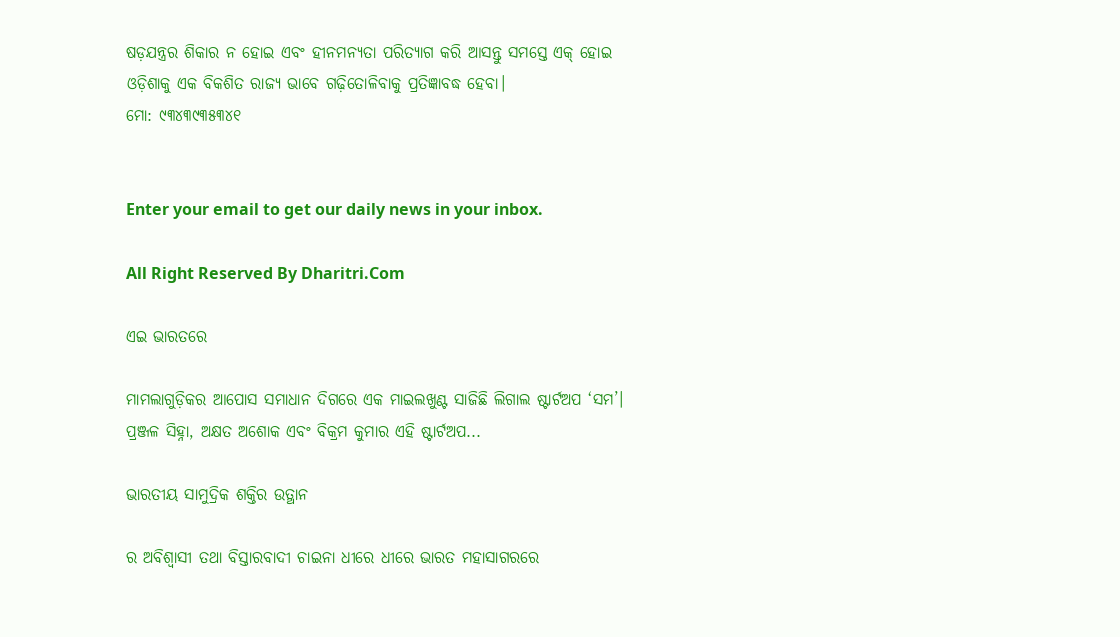ଷଡ଼ଯନ୍ତ୍ରର ଶିକାର ନ ହୋଇ ଏବଂ ହୀନମନ୍ୟତା ପରିତ୍ୟାଗ କରି ଆସନ୍ତୁ ସମସ୍ତେ ଏକ୍‌ ହୋଇ ଓଡ଼ିଶାକୁ ଏକ ବିକଶିତ ରାଜ୍ୟ ଭାବେ ଗଢ଼ିତୋଳିବାକୁ ପ୍ରତିଜ୍ଞାବଦ୍ଧ ହେବା।
ମୋ: ୯୩୪୩୯୩୫୩୪୧


Enter your email to get our daily news in your inbox.

All Right Reserved By Dharitri.Com

ଏଇ ଭାରତରେ

ମାମଲାଗୁଡ଼ିକର ଆପୋସ ସମାଧାନ ଦିଗରେ ଏକ ମାଇଲଖୁଣ୍ଟ ସାଜିଛି ଲିଗାଲ ଷ୍ଟାର୍ଟଅପ ‘ସମ’। ପ୍ରଞ୍ଜଳ ସିହ୍ନା, ଅକ୍ଷତ ଅଶୋକ ଏବଂ ବିକ୍ରମ କୁମାର ଏହି ଷ୍ଟାର୍ଟଅପ...

ଭାରତୀୟ ସାମୁଦ୍ରିକ ଶକ୍ତିର ଉତ୍ଥାନ

ର ଅବିଶ୍ୱାସୀ ତଥା ବିସ୍ତାରବାଦୀ ଚାଇନା ଧୀରେ ଧୀରେ ଭାରତ ମହାସାଗରରେ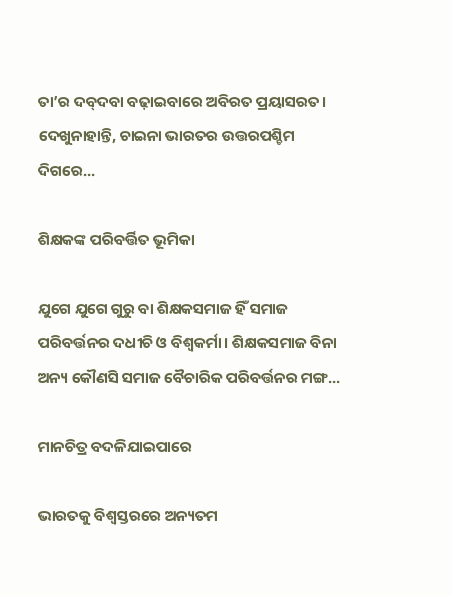ତା’ର ଦବ୍‌ଦବା ବଢ଼ାଇବାରେ ଅବିରତ ପ୍ରୟାସରତ। ଦେଖୁନାହାନ୍ତି, ଚାଇନା ଭାରତର ଉତ୍ତରପଶ୍ଚିମ ଦିଗରେ...

ଶିକ୍ଷକଙ୍କ ପରିବର୍ତ୍ତିତ ଭୂମିକା

ଯୁଗେ ଯୁଗେ ଗୁରୁ ବା ଶିକ୍ଷକସମାଜ ହିଁ ସମାଜ ପରିବର୍ତ୍ତନର ଦଧୀଚି ଓ ବିଶ୍ୱକର୍ମା। ଶିକ୍ଷକସମାଜ ବିନା ଅନ୍ୟ କୌଣସି ସମାଜ ବୈଚାରିକ ପରିବର୍ତ୍ତନର ମଙ୍ଗ...

ମାନଚିତ୍ର ବଦଳିଯାଇପାରେ

ଭାରତକୁ ବିଶ୍ୱସ୍ତରରେ ଅନ୍ୟତମ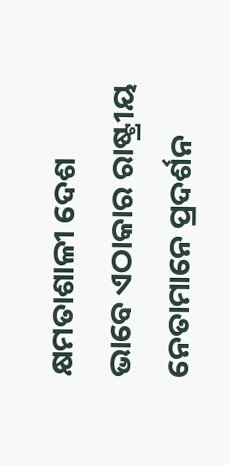କ୍ଷମତାଶାଳୀ ଦେଶ ଭାବେ ଏଠାକାର ରାଷ୍ଟ୍ରୀୟ ନେତାମାନେ ପ୍ରଦର୍ଶନ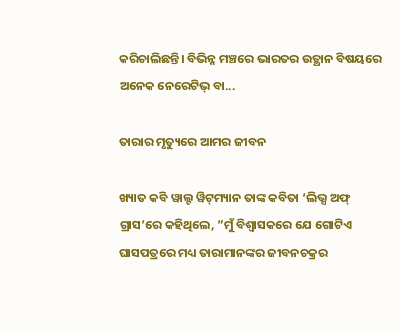କରିଚାଲିଛନ୍ତି। ବିଭିନ୍ନ ମଞ୍ଚରେ ଭାରତର ଉତ୍ଥାନ ବିଷୟରେ ଅନେକ ନେରେଟିଭ୍‌ ବା...

ତାରାର ମୃତ୍ୟୁରେ ଆମର ଜୀବନ

ଖ୍ୟାତ କବି ୱାଲ୍ଟ ୱିଟ୍‌ମ୍ୟାନ ତାଙ୍କ କବିତା ‘ଲିଭ୍ସ ଅଫ୍‌ ଗ୍ରାସ’ରେ କହିଥିଲେ, ”ମୁଁ ବିଶ୍ୱାସକରେ ଯେ ଗୋଟିଏ ଘାସପତ୍ରରେ ମଧ୍ୟ ତାରାମାନଙ୍କର ଜୀବନଚକ୍ରର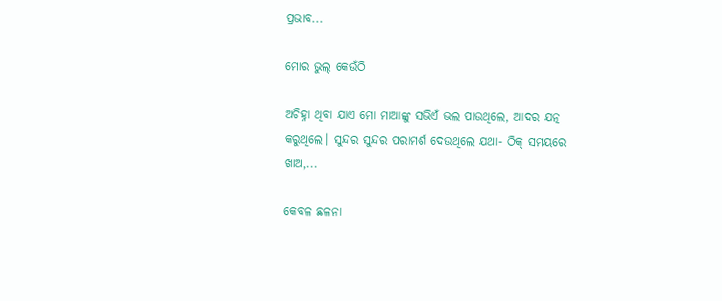ପ୍ରଭାବ...

ମୋର ଭୁଲ୍‌ କେଉଁଠି

ଅଚିହ୍ନା ଥିବା ଯାଏ ମୋ ମାଆଙ୍କୁ ସଭିଏଁ ଭଲ ପାଉଥିଲେ, ଆଦର ଯତ୍ନ କରୁଥିଲେ। ସୁନ୍ଦର ସୁନ୍ଦର ପରାମର୍ଶ ଦେଉଥିଲେ ଯଥା- ଠିକ୍‌ ସମୟରେ ଖାଅ,...

କେବଳ ଛଳନା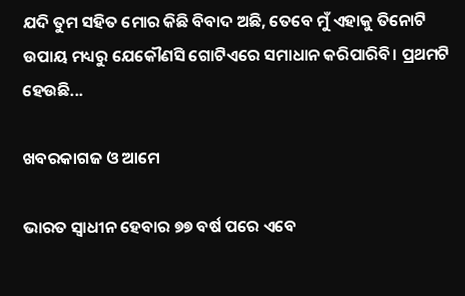ଯଦି ତୁମ ସହିତ ମୋର କିଛି ବିବାଦ ଅଛି, ତେବେ ମୁଁ ଏହାକୁ ତିନୋଟି ଉପାୟ ମଧ୍ୟରୁ ଯେକୌଣସି ଗୋଟିଏରେ ସମାଧାନ କରିପାରିବି। ପ୍ରଥମଟି ହେଉଛି...

ଖବରକାଗଜ ଓ ଆମେ

ଭାରତ ସ୍ବାଧୀନ ହେବାର ୭୭ ବର୍ଷ ପରେ ଏବେ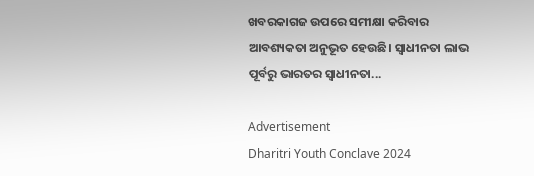ଖବରକାଗଜ ଉପରେ ସମୀକ୍ଷା କରିବାର ଆବଶ୍ୟକତା ଅନୁଭୂତ ହେଉଛି। ସ୍ବାଧୀନତା ଲାଭ ପୂର୍ବରୁ ଭାରତର ସ୍ବାଧୀନତା...

Advertisement
Dharitri Youth Conclave 2024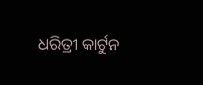ଧରିତ୍ରୀ କାର୍ଟୁନ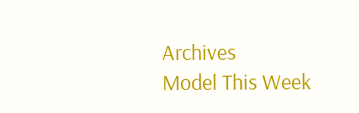Archives
Model This Week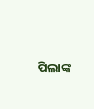ପିଲାଙ୍କ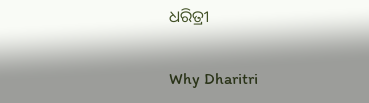ଧରିତ୍ରୀ

Why Dharitri